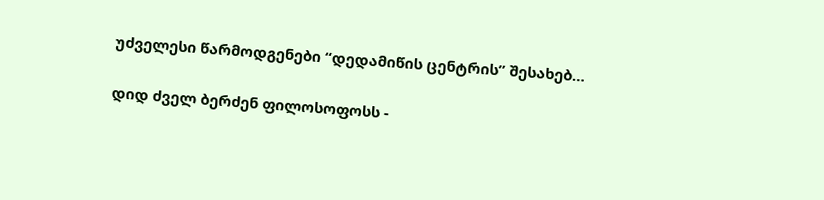უძველესი წარმოდგენები “დედამიწის ცენტრის” შესახებ…

დიდ ძველ ბერძენ ფილოსოფოსს -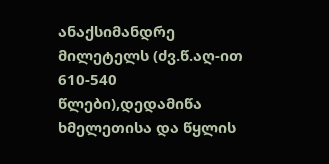ანაქსიმანდრე მილეტელს (ძვ.წ.აღ-ით 610-540 წლები),დედამიწა ხმელეთისა და წყლის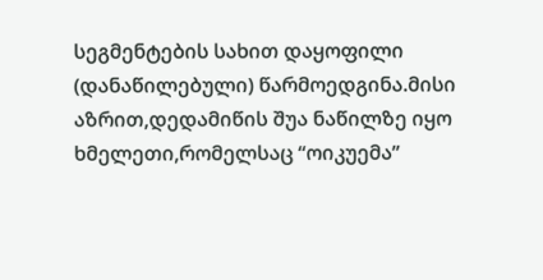სეგმენტების სახით დაყოფილი (დანაწილებული) წარმოედგინა.მისი აზრით,დედამიწის შუა ნაწილზე იყო ხმელეთი,რომელსაც “ოიკუემა”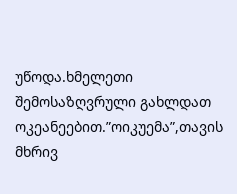უწოდა.ხმელეთი შემოსაზღვრული გახლდათ ოკეანეებით.”ოიკუემა”,თავის მხრივ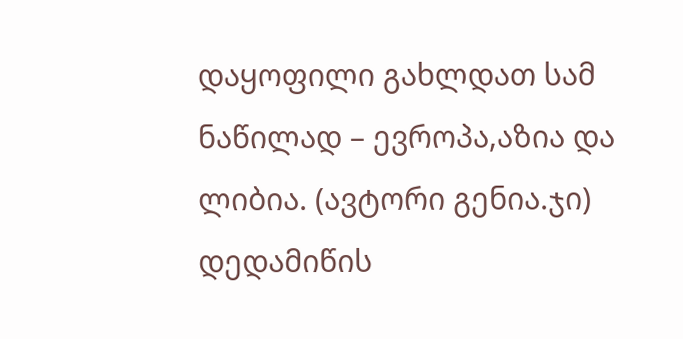დაყოფილი გახლდათ სამ ნაწილად – ევროპა,აზია და ლიბია. (ავტორი გენია.ჯი) დედამიწის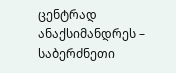ცენტრად ანაქსიმანდრეს – საბერძნეთი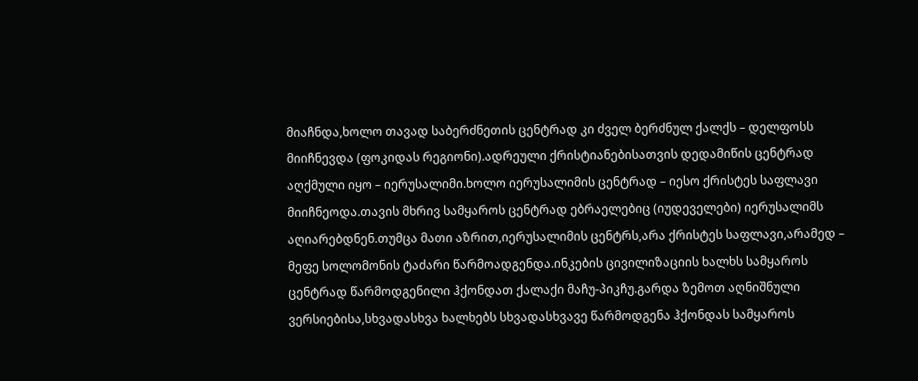მიაჩნდა,ხოლო თავად საბერძნეთის ცენტრად კი ძველ ბერძნულ ქალქს – დელფოსს მიიჩნევდა (ფოკიდას რეგიონი).ადრეული ქრისტიანებისათვის დედამიწის ცენტრად აღქმული იყო – იერუსალიმი.ხოლო იერუსალიმის ცენტრად – იესო ქრისტეს საფლავი მიიჩნეოდა.თავის მხრივ სამყაროს ცენტრად ებრაელებიც (იუდეველები) იერუსალიმს აღიარებდნენ.თუმცა მათი აზრით,იერუსალიმის ცენტრს,არა ქრისტეს საფლავი,არამედ – მეფე სოლომონის ტაძარი წარმოადგენდა.ინკების ცივილიზაციის ხალხს სამყაროს ცენტრად წარმოდგენილი ჰქონდათ ქალაქი მაჩუ-პიკჩუ.გარდა ზემოთ აღნიშნული ვერსიებისა,სხვადასხვა ხალხებს სხვადასხვავე წარმოდგენა ჰქონდას სამყაროს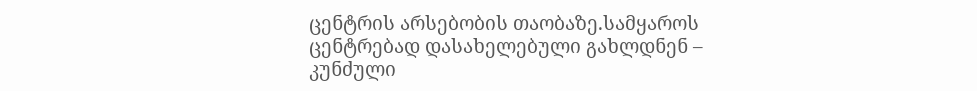ცენტრის არსებობის თაობაზე.სამყაროს ცენტრებად დასახელებული გახლდნენ – კუნძული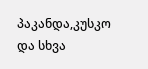პაკანდა,კუსკო და სხვა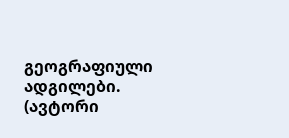გეოგრაფიული ადგილები. (ავტორი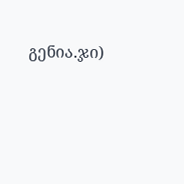გენია.ჯი)